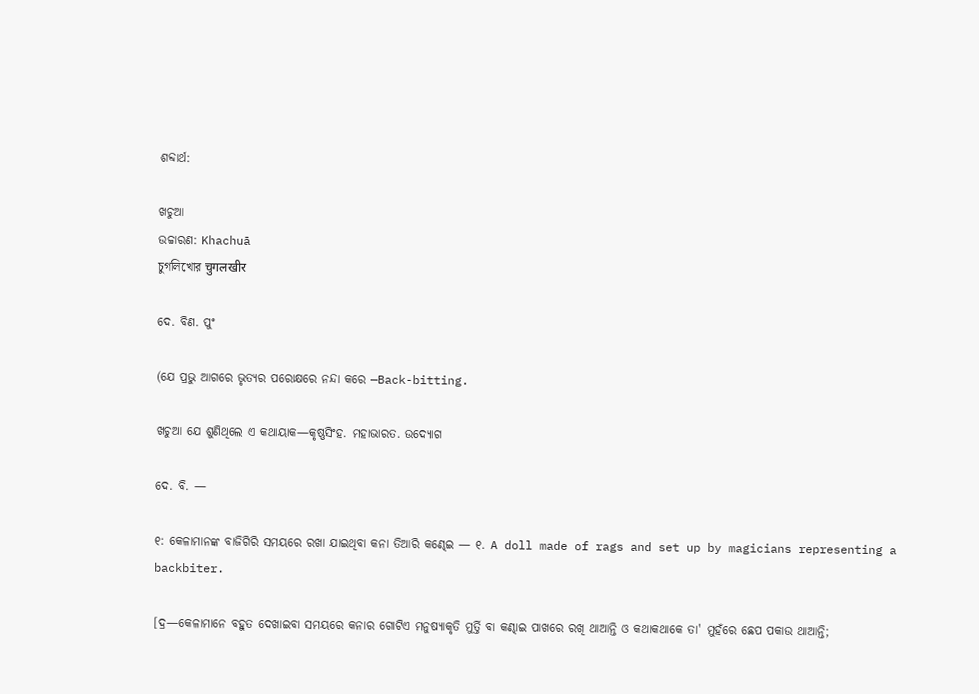ଶବ୍ଦାର୍ଥ:

ଖଚୁଆ
ଉଚ୍ଚାରଣ: Khachuā
চুগলিখোর चुगलखीर

ଦେ. ବିଣ. ପୁଂ

(ଯେ ପ୍ରଭୁ ଆଗରେ ଭୃତ୍ୟର ପରୋକ୍ଷରେ ନନ୍ଦା କରେ —Back-bitting.

ଖଚୁଆ ଯେ ଶୁଣିଥିଲେ ଏ କଥାୟାକ—କୃଷ୍ଣସିଂହ. ମହାଭାରତ. ଉଦ୍ଯୋଗ

ଦେ. ବି. —

୧: କେଳାମାନଙ୍କ ବାଜିଗିରି ସମୟରେ ରଖା ଯାଇଥିବା କନା ତିଆରି କଣ୍ଢେଇ — ୧. A doll made of rags and set up by magicians representing a backbiter.

[ଦ୍ର—କେଳାମାନେ ବହୁତ ଦେଖାଇବା ସମୟରେ କନାର ଗୋଟିଏ ମନୁଷ୍ୟାକୃତି ମୁର୍ତ୍ତି ବା କଣ୍ଢାଇ ପାଖରେ ରଖି ଥାଆନ୍ତି ଓ କଥାକଥାକେ ତା' ମୁହଁରେ ଛେପ ପକାଉ ଥାଆନ୍ତି;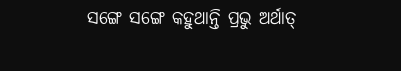ସଙ୍ଗେ ସଙ୍ଗେ କହୁଥାନ୍ତି ପ୍ରଭୁ ଅର୍ଥାତ୍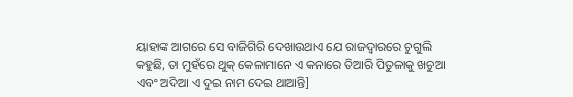ୟାହାଙ୍କ ଆଗରେ ସେ ବାଜିଗିରି ଦେଖାଉଥାଏ ଯେ ରାଜଦ୍ବାରରେ ଚୁଗୁଲି କହୁଛି, ତା ମୁହଁରେ ଥୁକ୍ କେଳାମାନେ ଏ କନାରେ ତିଆରି ପିତୁଳାକୁ ଖଚୁଆ ଏବଂ ଅଦିଆ ଏ ଦୁଇ ନାମ ଦେଇ ଥାଆନ୍ତି]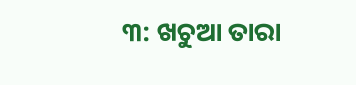୩: ଖଚୁଆ ତାରା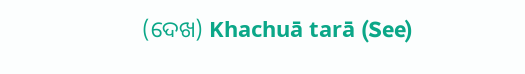(ଦେଖ) Khachuā tarā (See)